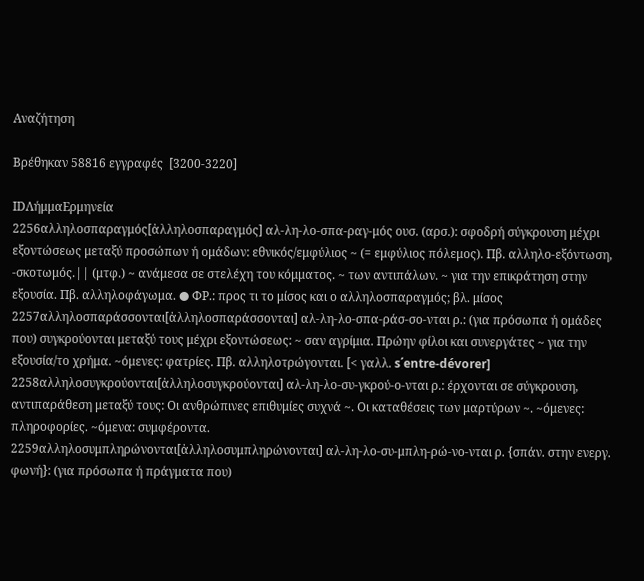Αναζήτηση

Βρέθηκαν 58816 εγγραφές  [3200-3220]

IDΛήμμαΕρμηνεία
2256αλληλοσπαραγμός[ἀλληλοσπαραγμός] αλ-λη-λο-σπα-ραγ-μός ουσ. (αρσ.): σφοδρή σύγκρουση μέχρι εξοντώσεως μεταξύ προσώπων ή ομάδων: εθνικός/εμφύλιος ~ (= εμφύλιος πόλεμος). Πβ. αλληλο-εξόντωση, -σκοτωμός.|| (μτφ.) ~ ανάμεσα σε στελέχη του κόμματος. ~ των αντιπάλων. ~ για την επικράτηση στην εξουσία. Πβ. αλληλοφάγωμα. ● ΦΡ.: προς τι το μίσος και ο αλληλοσπαραγμός; βλ. μίσος
2257αλληλοσπαράσσονται[ἀλληλοσπαράσσονται] αλ-λη-λο-σπα-ράσ-σο-νται ρ.: (για πρόσωπα ή ομάδες που) συγκρούονται μεταξύ τους μέχρι εξοντώσεως: ~ σαν αγρίμια. Πρώην φίλοι και συνεργάτες ~ για την εξουσία/το χρήμα. ~όμενες: φατρίες. Πβ. αλληλοτρώγονται. [< γαλλ. s΄entre-dévorer]
2258αλληλοσυγκρούονται[ἀλληλοσυγκρούονται] αλ-λη-λο-συ-γκρού-ο-νται ρ.: έρχονται σε σύγκρουση, αντιπαράθεση μεταξύ τους: Οι ανθρώπινες επιθυμίες συχνά ~. Οι καταθέσεις των μαρτύρων ~. ~όμενες: πληροφορίες. ~όμενα: συμφέροντα.
2259αλληλοσυμπληρώνονται[ἀλληλοσυμπληρώνονται] αλ-λη-λο-συ-μπλη-ρώ-νο-νται ρ. {σπάν. στην ενεργ. φωνή}: (για πρόσωπα ή πράγματα που)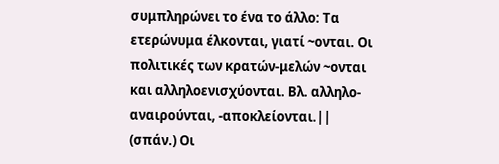συμπληρώνει το ένα το άλλο: Τα ετερώνυμα έλκονται, γιατί ~ονται. Οι πολιτικές των κρατών-μελών ~ονται και αλληλοενισχύονται. Βλ. αλληλο-αναιρούνται, -αποκλείονται.|| (σπάν.) Οι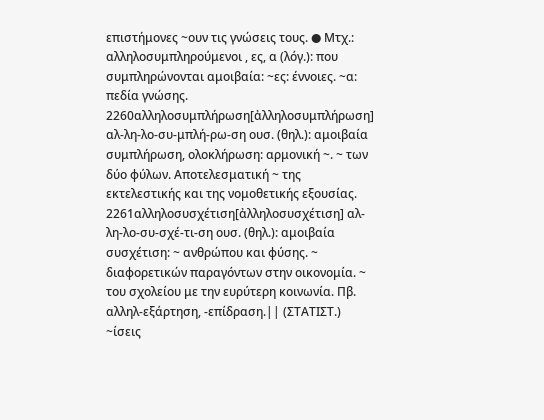επιστήμονες ~ουν τις γνώσεις τους. ● Μτχ.: αλληλοσυμπληρούμενοι , ες, α (λόγ.): που συμπληρώνονται αμοιβαία: ~ες: έννοιες. ~α: πεδία γνώσης.
2260αλληλοσυμπλήρωση[ἀλληλοσυμπλήρωση] αλ-λη-λο-συ-μπλή-ρω-ση ουσ. (θηλ.): αμοιβαία συμπλήρωση, ολοκλήρωση: αρμονική ~. ~ των δύο φύλων. Αποτελεσματική ~ της εκτελεστικής και της νομοθετικής εξουσίας.
2261αλληλοσυσχέτιση[ἀλληλοσυσχέτιση] αλ-λη-λο-συ-σχέ-τι-ση ουσ. (θηλ.): αμοιβαία συσχέτιση: ~ ανθρώπου και φύσης. ~ διαφορετικών παραγόντων στην οικονομία. ~ του σχολείου με την ευρύτερη κοινωνία. Πβ. αλληλ-εξάρτηση, -επίδραση.|| (ΣΤΑΤΙΣΤ.) ~ίσεις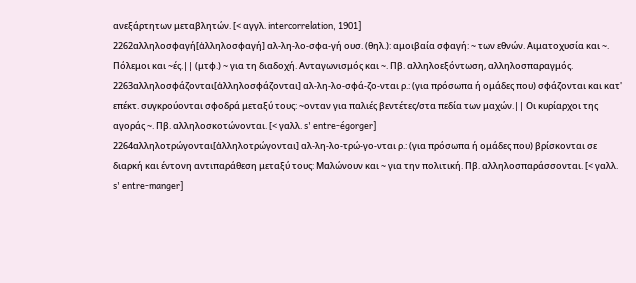ανεξάρτητων μεταβλητών. [< αγγλ. intercorrelation, 1901]
2262αλληλοσφαγή[ἀλληλοσφαγή] αλ-λη-λο-σφα-γή ουσ. (θηλ.): αμοιβαία σφαγή: ~ των εθνών. Αιματοχυσία και ~. Πόλεμοι και ~ές.|| (μτφ.) ~ για τη διαδοχή. Ανταγωνισμός και ~. Πβ. αλληλοεξόντωση, αλληλοσπαραγμός.
2263αλληλοσφάζονται[ἀλληλοσφάζονται] αλ-λη-λο-σφά-ζο-νται ρ.: (για πρόσωπα ή ομάδες που) σφάζονται και κατ' επέκτ. συγκρούονται σφοδρά μεταξύ τους: ~ονταν για παλιές βεντέτες/στα πεδία των μαχών.|| Οι κυρίαρχοι της αγοράς ~. Πβ. αλληλοσκοτώνονται. [< γαλλ. s' entre-égorger]
2264αλληλοτρώγονται[ἀλληλοτρώγονται] αλ-λη-λο-τρώ-γο-νται ρ.: (για πρόσωπα ή ομάδες που) βρίσκονται σε διαρκή και έντονη αντιπαράθεση μεταξύ τους: Μαλώνουν και ~ για την πολιτική. Πβ. αλληλοσπαράσσονται. [< γαλλ. s' entre-manger]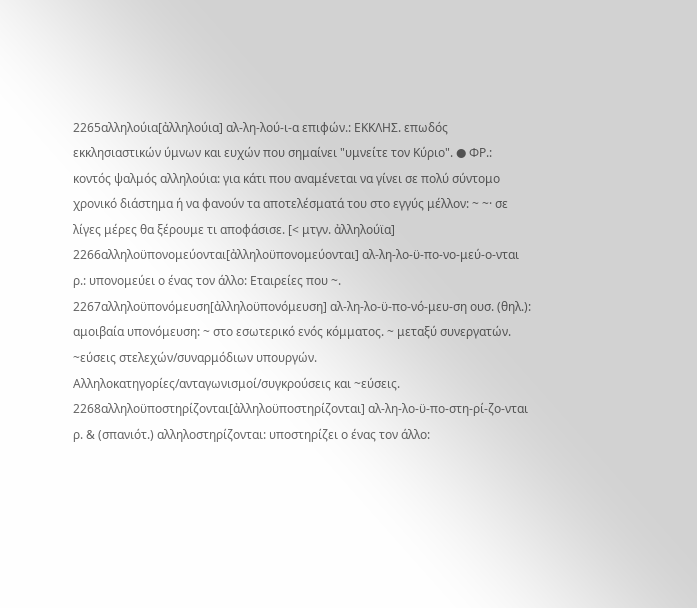2265αλληλούια[ἀλληλούια] αλ-λη-λού-ι-α επιφών.: ΕΚΚΛΗΣ. επωδός εκκλησιαστικών ύμνων και ευχών που σημαίνει "υμνείτε τον Κύριο". ● ΦΡ.: κοντός ψαλμός αλληλούια: για κάτι που αναμένεται να γίνει σε πολύ σύντομο χρονικό διάστημα ή να φανούν τα αποτελέσματά του στο εγγύς μέλλον: ~ ~· σε λίγες μέρες θα ξέρουμε τι αποφάσισε. [< μτγν. ἀλληλούϊα]
2266αλληλοϋπονομεύονται[ἀλληλοϋπονομεύονται] αλ-λη-λο-ϋ-πο-νο-μεύ-ο-νται ρ.: υπονομεύει ο ένας τον άλλο: Εταιρείες που ~.
2267αλληλοϋπονόμευση[ἀλληλοϋπονόμευση] αλ-λη-λο-ϋ-πο-νό-μευ-ση ουσ. (θηλ.): αμοιβαία υπονόμευση: ~ στο εσωτερικό ενός κόμματος. ~ μεταξύ συνεργατών. ~εύσεις στελεχών/συναρμόδιων υπουργών. Αλληλοκατηγορίες/ανταγωνισμοί/συγκρούσεις και ~εύσεις.
2268αλληλοϋποστηρίζονται[ἀλληλοϋποστηρίζονται] αλ-λη-λο-ϋ-πο-στη-ρί-ζο-νται ρ. & (σπανιότ.) αλληλοστηρίζονται: υποστηρίζει ο ένας τον άλλο: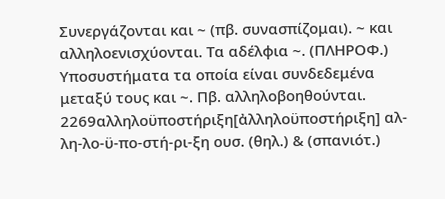Συνεργάζονται και ~ (πβ. συνασπίζομαι). ~ και αλληλοενισχύονται. Τα αδέλφια ~. (ΠΛΗΡΟΦ.) Υποσυστήματα τα οποία είναι συνδεδεμένα μεταξύ τους και ~. Πβ. αλληλοβοηθούνται.
2269αλληλοϋποστήριξη[ἀλληλοϋποστήριξη] αλ-λη-λο-ϋ-πο-στή-ρι-ξη ουσ. (θηλ.) & (σπανιότ.)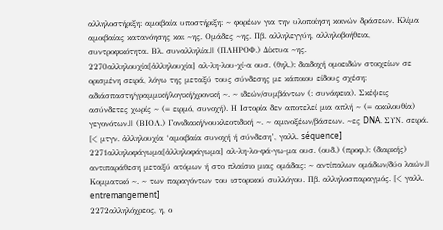αλληλοστήριξη: αμοιβαία υποστήριξη: ~ φορέων για την υλοποίηση κοινών δράσεων. Κλίμα αμοιβαίας κατανόησης και ~ης. Ομάδες ~ης. Πβ. αλληλεγγύη, αλληλοβοήθεια, συντροφικότητα. Βλ. συναλληλία.|| (ΠΛΗΡΟΦ.) Δίκτυα ~ης.
2270αλληλουχία[ἀλληλουχία] αλ-λη-λου-χί-α ουσ. (θηλ.): διαδοχή ομοειδών στοιχείων σε ορισμένη σειρά, λόγω της μεταξύ τους σύνδεσης με κάποιου είδους σχέση: αδιάσπαστη/γραμμική/λογική/χρονική ~. ~ ιδεών/συμβάντων (: συνάφεια). Σκέψεις ασύνδετες χωρίς ~ (= ειρμό, συνοχή). Η Iστορία δεν αποτελεί μια απλή ~ (= ακολουθία) γεγονότων.|| (ΒΙΟΛ.) Γονιδιακή/νουκλεοτιδική ~. ~ αµινοξέων/βάσεων. ~ες DNA. ΣΥΝ. σειρά. [< μτγν. ἀλληλουχία ‘αμοιβαία συνοχή ή σύνδεση’, γαλλ. séquence]
2271αλληλοφάγωμα[ἀλληλοφάγωμα] αλ-λη-λο-φά-γω-μα ουσ. (ουδ.) (προφ.): (διαρκής) αντιπαράθεση μεταξύ ατόμων ή στο πλαίσιο μιας ομάδας: ~ αντίπαλων ομάδων/δύο λαών.|| Κομματικό ~. ~ των παραγόντων του ιστορικού συλλόγου. Πβ. αλληλοσπαραγμός. [< γαλλ. entremangement]
2272αλληλόχρεος, η, ο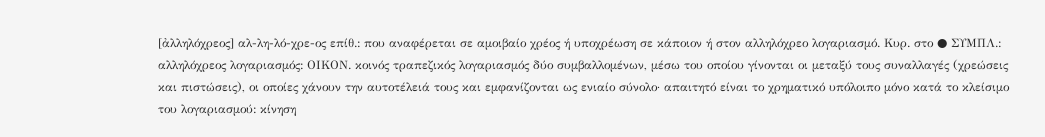[ἀλληλόχρεος] αλ-λη-λό-χρε-ος επίθ.: που αναφέρεται σε αμοιβαίο χρέος ή υποχρέωση σε κάποιον ή στον αλληλόχρεο λογαριασμό. Κυρ. στο ● ΣΥΜΠΛ.: αλληλόχρεος λογαριασμός: ΟΙΚΟΝ. κοινός τραπεζικός λογαριασμός δύο συμβαλλομένων, μέσω του οποίου γίνονται οι μεταξύ τους συναλλαγές (χρεώσεις και πιστώσεις), οι οποίες χάνουν την αυτοτέλειά τους και εμφανίζονται ως ενιαίο σύνολο· απαιτητό είναι το χρηματικό υπόλοιπο μόνο κατά το κλείσιμο του λογαριασμού: κίνηση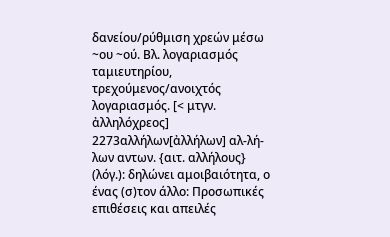δανείου/ρύθμιση χρεών μέσω ~ου ~ού. Βλ. λογαριασμός ταμιευτηρίου, τρεχούμενος/ανοιχτός λογαριασμός. [< μτγν. ἀλληλόχρεος]
2273αλλήλων[ἀλλήλων] αλ-λή-λων αντων. {αιτ. αλλήλους} (λόγ.): δηλώνει αμοιβαιότητα, ο ένας (σ)τον άλλο: Προσωπικές επιθέσεις και απειλές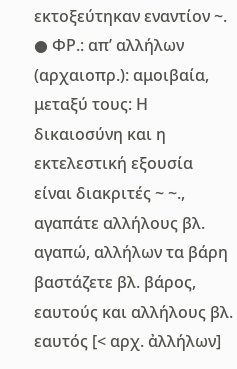εκτοξεύτηκαν εναντίον ~. ● ΦΡ.: απ’ αλλήλων (αρχαιοπρ.): αμοιβαία, μεταξύ τους: Η δικαιοσύνη και η εκτελεστική εξουσία είναι διακριτές ~ ~., αγαπάτε αλλήλους βλ. αγαπώ, αλλήλων τα βάρη βαστάζετε βλ. βάρος, εαυτούς και αλλήλους βλ. εαυτός [< αρχ. ἀλλήλων]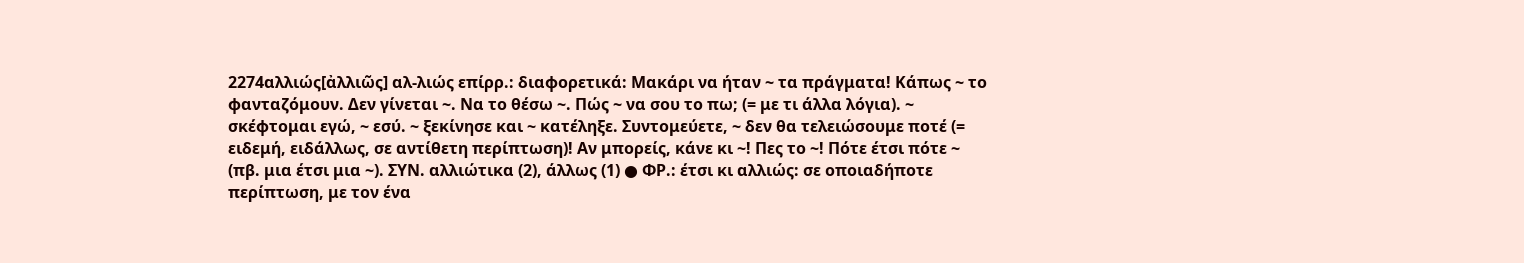2274αλλιώς[ἀλλιῶς] αλ-λιώς επίρρ.: διαφορετικά: Μακάρι να ήταν ~ τα πράγματα! Κάπως ~ το φανταζόμουν. Δεν γίνεται ~. Να το θέσω ~. Πώς ~ να σου το πω; (= με τι άλλα λόγια). ~ σκέφτομαι εγώ, ~ εσύ. ~ ξεκίνησε και ~ κατέληξε. Συντομεύετε, ~ δεν θα τελειώσουμε ποτέ (= ειδεμή, ειδάλλως, σε αντίθετη περίπτωση)! Αν μπορείς, κάνε κι ~! Πες το ~! Πότε έτσι πότε ~ (πβ. μια έτσι μια ~). ΣΥΝ. αλλιώτικα (2), άλλως (1) ● ΦΡ.: έτσι κι αλλιώς: σε οποιαδήποτε περίπτωση, με τον ένα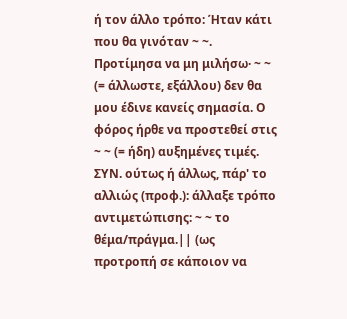ή τον άλλο τρόπο: Ήταν κάτι που θα γινόταν ~ ~. Προτίμησα να μη μιλήσω· ~ ~ (= άλλωστε, εξάλλου) δεν θα μου έδινε κανείς σημασία. Ο φόρος ήρθε να προστεθεί στις ~ ~ (= ήδη) αυξημένες τιμές. ΣΥΝ. ούτως ή άλλως, πάρ' το αλλιώς (προφ.): άλλαξε τρόπο αντιμετώπισης: ~ ~ το θέμα/πράγμα.|| (ως προτροπή σε κάποιον να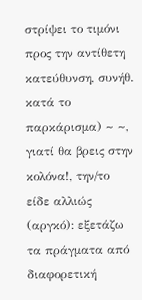στρίψει το τιμόνι προς την αντίθετη κατεύθυνση, συνήθ. κατά το παρκάρισμα) ~ ~, γιατί θα βρεις στην κολόνα!, την/το είδε αλλιώς (αργκό): εξετάζω τα πράγματα από διαφορετική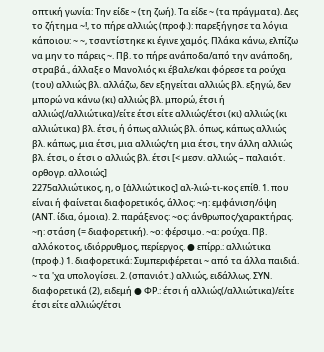οπτική γωνία: Την είδε ~ (τη ζωή). Τα είδε ~ (τα πράγματα). Δες το ζήτημα ~!, το πήρε αλλιώς (προφ.): παρεξήγησε τα λόγια κάποιου: ~ ~, τσαντίστηκε κι έγινε χαμός. Πλάκα κάνω, ελπίζω να μην το πάρεις ~. Πβ. το πήρε ανάποδα/από την ανάποδη, στραβά., άλλαξε ο Μανολιός κι έβαλε/και φόρεσε τα ρούχα (του) αλλιώς βλ. αλλάζω, δεν εξηγείται αλλιώς βλ. εξηγώ, δεν μπορώ να κάνω (κι) αλλιώς βλ. μπορώ, έτσι ή αλλιώς(/αλλιώτικα)/είτε έτσι είτε αλλιώς/έτσι (κι) αλλιώς (κι αλλιώτικα) βλ. έτσι, ή όπως αλλιώς βλ. όπως, κάπως αλλιώς βλ. κάπως, μια έτσι, μια αλλιώς/τη μια έτσι, την άλλη αλλιώς βλ. έτσι, ο έτσι ο αλλιώς βλ. έτσι [< μεσν. αλλιώς – παλαιότ. ορθογρ. αλλοιώς]
2275αλλιώτικος, η, ο [ἀλλιώτικος] αλ-λιώ-τι-κος επίθ. 1. που είναι ή φαίνεται διαφορετικός, άλλος: ~η: εμφάνιση/όψη (ΑΝΤ. ίδια, όμοια). 2. παράξενος: ~ος: άνθρωπος/χαρακτήρας. ~η: στάση (= διαφορετική). ~ο: φέρσιμο. ~α: ρούχα. Πβ. αλλόκοτος, ιδιόρρυθμος, περίεργος. ● επίρρ.: αλλιώτικα (προφ.) 1. διαφορετικά: Συμπεριφέρεται ~ από τα άλλα παιδιά. ~ τα 'χα υπολογίσει. 2. (σπανιότ.) αλλιώς, ειδάλλως. ΣΥΝ. διαφορετικά (2), ειδεμή ● ΦΡ.: έτσι ή αλλιώς(/αλλιώτικα)/είτε έτσι είτε αλλιώς/έτσι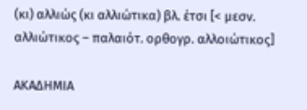(κι) αλλιώς (κι αλλιώτικα) βλ. έτσι [< μεσν. αλλιώτικος – παλαιότ. ορθογρ. αλλοιώτικος]

ΑΚΑΔΗΜΙΑ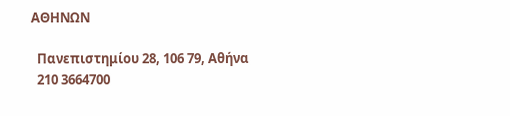ΑΘΗΝΩΝ

  Πανεπιστημίου 28, 106 79, Αθήνα
  210 3664700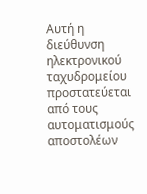Αυτή η διεύθυνση ηλεκτρονικού ταχυδρομείου προστατεύεται από τους αυτοματισμούς αποστολέων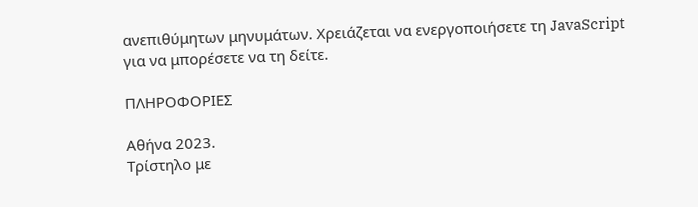ανεπιθύμητων μηνυμάτων. Χρειάζεται να ενεργοποιήσετε τη JavaScript για να μπορέσετε να τη δείτε.

ΠΛΗΡΟΦΟΡΙΕΣ

Αθήνα 2023.
Τρίστηλο με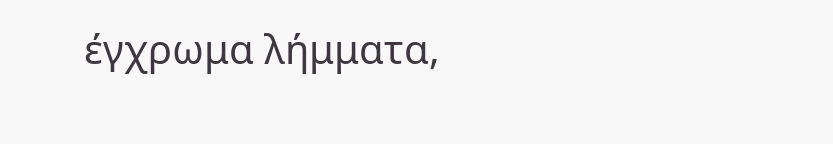έγχρωμα λήμματα,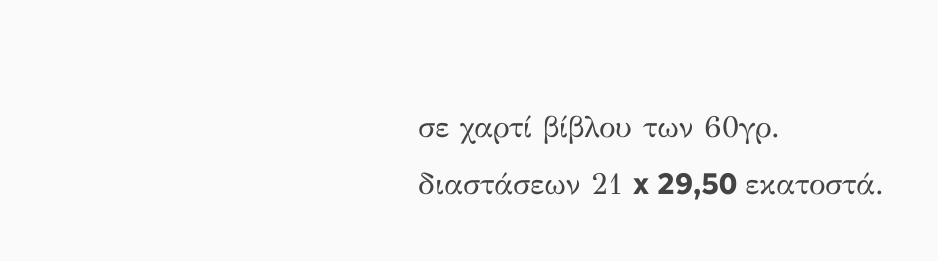σε χαρτί βίβλου των 60γρ. διαστάσεων 21 x 29,50 εκατοστά.